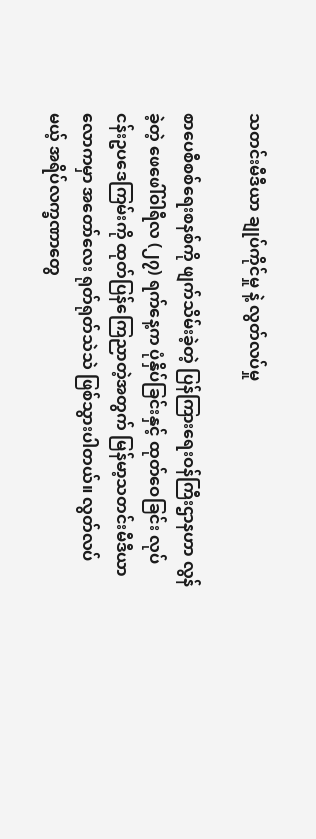သတင်းမီဒီယာ ချုပ်ကိုင်မှု နဲ့ လွတ်လပ်မှု

စာပေစီစစ်ရေးစနစ်ကို ဖျက်သိမ်းခဲ့တဲ့ ပြန်ကြားရေးဝန်ကြီးဌာနဟာ လွန်ခဲ့တဲ့ ဖေဖေါ်ဝါရီလ (၂၇) ရက်နေ့က ပုံနှိပ်ခြင်းနှင့် ထုတ်ဝေခြင်း လုပ်ငန်းဥပဒေကြမ်းကို ထုတ်ပြန်ကြေညာတဲ့အတွက် မြန်မာ့သတင်းမီဒီယာလောကမှာ အတော်လေး ရုတ်ရုတ်သဲသဲ ဖြစ်သွားပါတယ်။ လွတ်လပ်မယ့် အရိပ်လက္ခဏာတွေ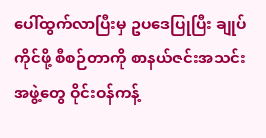ပေါ်ထွက်လာပြီးမှ ဥပဒေပြုပြီး ချုပ်ကိုင်ဖို့ စီစဉ်တာကို စာနယ်ဇင်းအသင်းအဖွဲ့တွေ ဝိုင်းဝန်ကန့်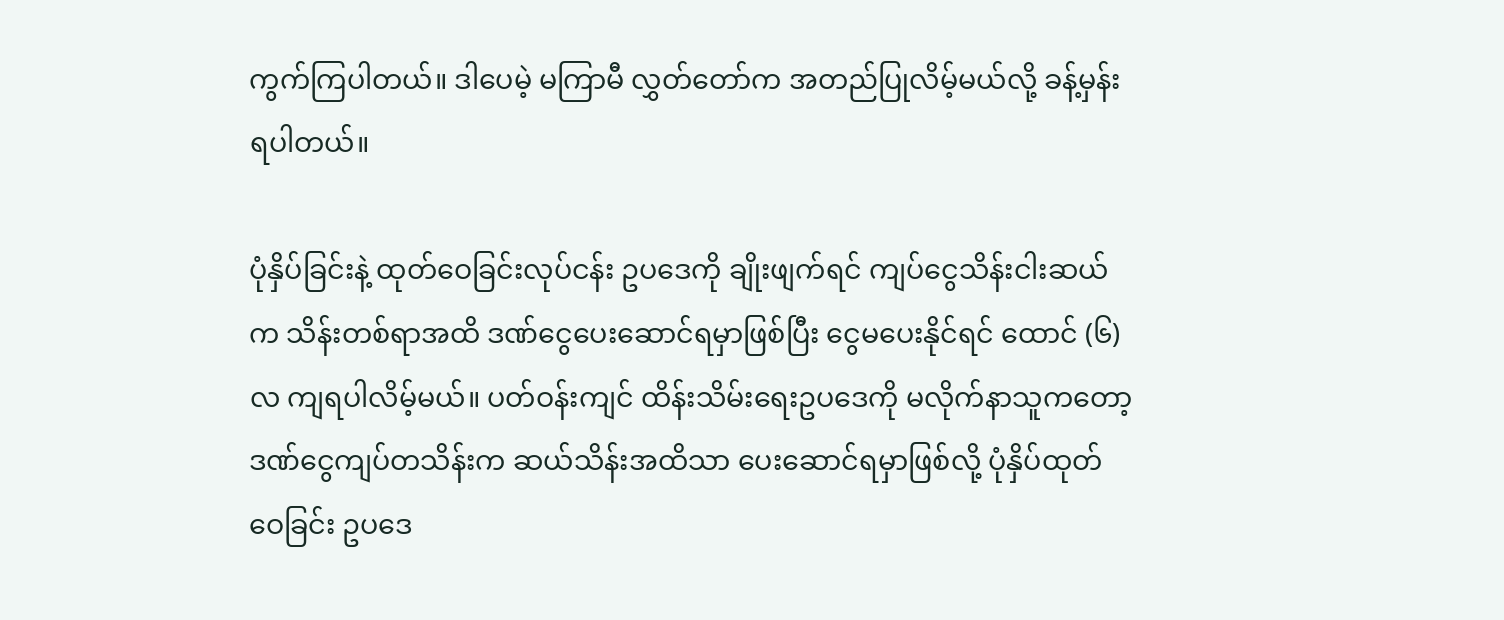ကွက်ကြပါတယ်။ ဒါပေမဲ့ မကြာမီ လွှတ်တော်က အတည်ပြုလိမ့်မယ်လို့ ခန့်မှန်းရပါတယ်။

ပုံနှိပ်ခြင်းနဲ့ ထုတ်ဝေခြင်းလုပ်ငန်း ဥပဒေကို ချိုးဖျက်ရင် ကျပ်ငွေသိန်းငါးဆယ်က သိန်းတစ်ရာအထိ ဒဏ်ငွေပေးဆောင်ရမှာဖြစ်ပြီး ငွေမပေးနိုင်ရင် ထောင် (၆) လ ကျရပါလိမ့်မယ်။ ပတ်ဝန်းကျင် ထိန်းသိမ်းရေးဥပဒေကို မလိုက်နာသူကတော့ ဒဏ်ငွေကျပ်တသိန်းက ဆယ်သိန်းအထိသာ ပေးဆောင်ရမှာဖြစ်လို့ ပုံနှိပ်ထုတ်ဝေခြင်း ဥပဒေ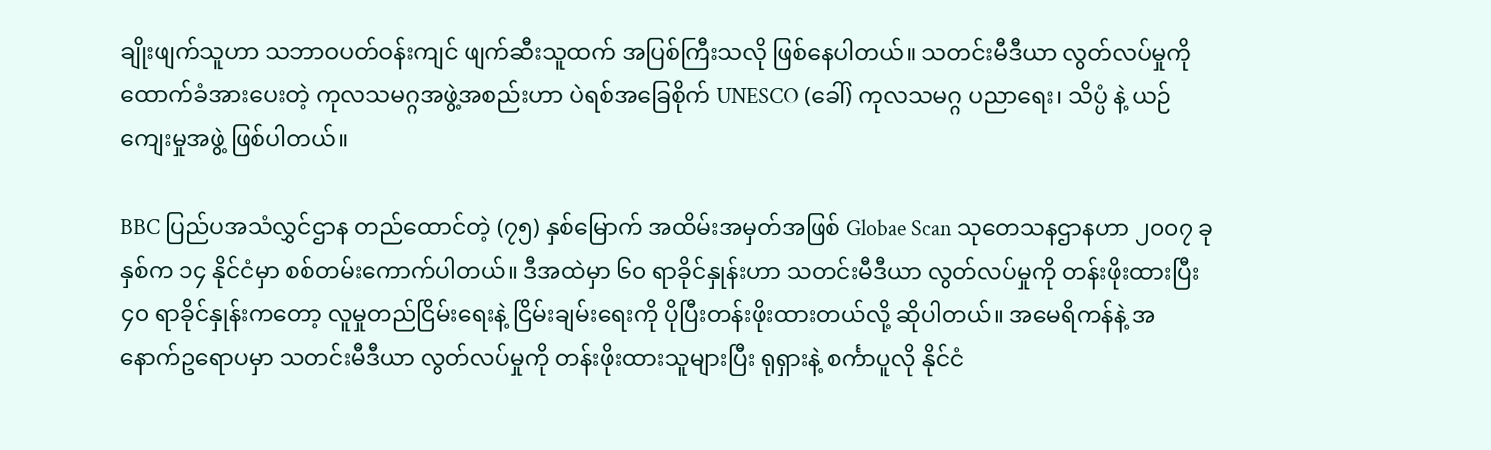ချိုးဖျက်သူဟာ သဘာဝပတ်ဝန်းကျင် ဖျက်ဆီးသူထက် အပြစ်ကြီးသလို ဖြစ်နေပါတယ်။ သတင်းမီဒီယာ လွတ်လပ်မှုကို ထောက်ခံအားပေးတဲ့ ကုလသမဂ္ဂအဖွဲ့အစည်းဟာ ပဲရစ်အခြေစိုက် UNESCO (ခေါ်) ကုလသမဂ္ဂ ပညာရေး၊ သိပ္ပံ နဲ့ ယဉ်ကျေးမှုအဖွဲ့ ဖြစ်ပါတယ်။

BBC ပြည်ပအသံလွှင်ဌာန တည်ထောင်တဲ့ (၇၅) နှစ်မြောက် အထိမ်းအမှတ်အဖြစ် Globae Scan သုတေသနဌာနဟာ ၂၀၀၇ ခုနှစ်က ၁၄ နိုင်ငံမှာ စစ်တမ်းကောက်ပါတယ်။ ဒီအထဲမှာ ၆၀ ရာခိုင်နှုန်းဟာ သတင်းမီဒီယာ လွတ်လပ်မှုကို တန်းဖိုးထားပြီး ၄၀ ရာခိုင်နှုန်းကတော့ လူမှုတည်ငြိမ်းရေးနဲ့ ငြိမ်းချမ်းရေးကို ပိုပြီးတန်းဖိုးထားတယ်လို့ ဆိုပါတယ်။ အမေရိကန်နဲ့ အနောက်ဥရောပမှာ သတင်းမီဒီယာ လွတ်လပ်မှုကို တန်းဖိုးထားသူများပြီး ရုရှားနဲ့ စင်္ကာပူလို နိုင်ငံ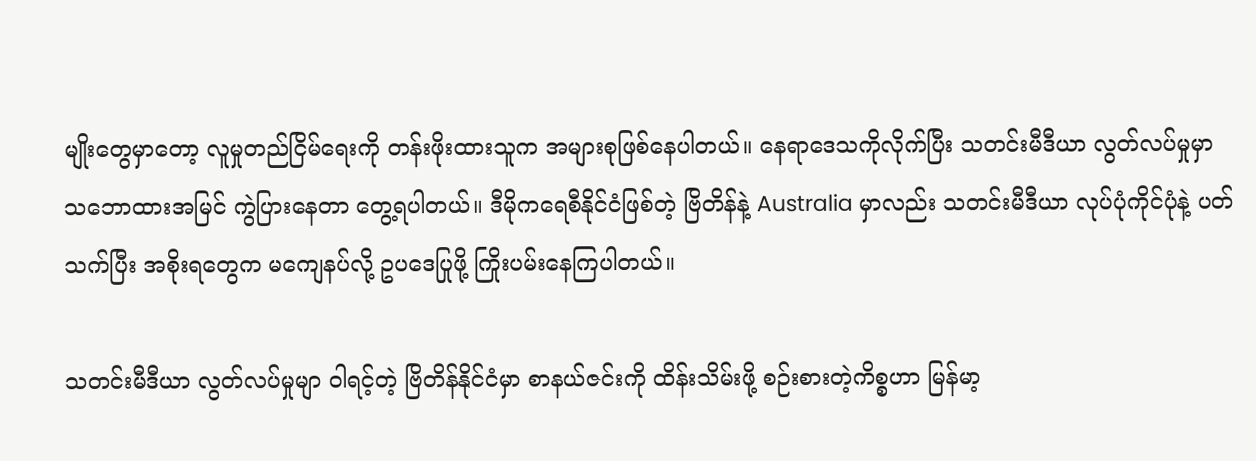မျိုးတွေမှာတော့ လူမှုတည်ငြိမ်ရေးကို တန်းဖိုးထားသူက အများစုဖြစ်နေပါတယ်။ နေရာဒေသကိုလိုက်ပြီး သတင်းမီဒီယာ လွတ်လပ်မှုမှာ သဘောထားအမြင် ကွဲပြားနေတာ တွေ့ရပါတယ်။ ဒီမိုကရေစီနိုင်ငံဖြစ်တဲ့ ဗြိတိန်နဲ့ Australia မှာလည်း သတင်းမီဒီယာ လုပ်ပုံကိုင်ပုံနဲ့ ပတ်သက်ပြီး အစိုးရတွေက မကျေနပ်လို့ ဥပဒေပြုဖို့ ကြိုးပမ်းနေကြပါတယ်။

သတင်းမီဒီယာ လွတ်လပ်မှုမျာ ဝါရင့်တဲ့ ဗြိတိန်နိုင်ငံမှာ စာနယ်ဇင်းကို ထိန်းသိမ်းဖို့ စဉ်းစားတဲ့ကိစ္စဟာ မြန်မာ့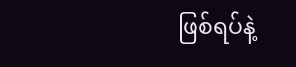ဖြစ်ရပ်နဲ့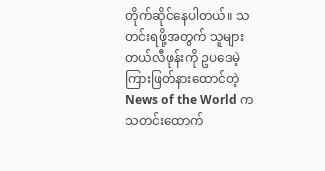တိုက်ဆိုင်နေပါတယ်။ သတင်းရဖို့အတွက် သူများတယ်လီဖုန်းကို ဥပဒေမဲ့ ကြားဖြတ်နားထောင်တဲ့ News of the World က သတင်းထောက်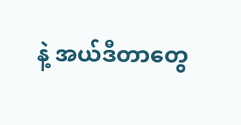နဲ့ အယ်ဒီတာတွေ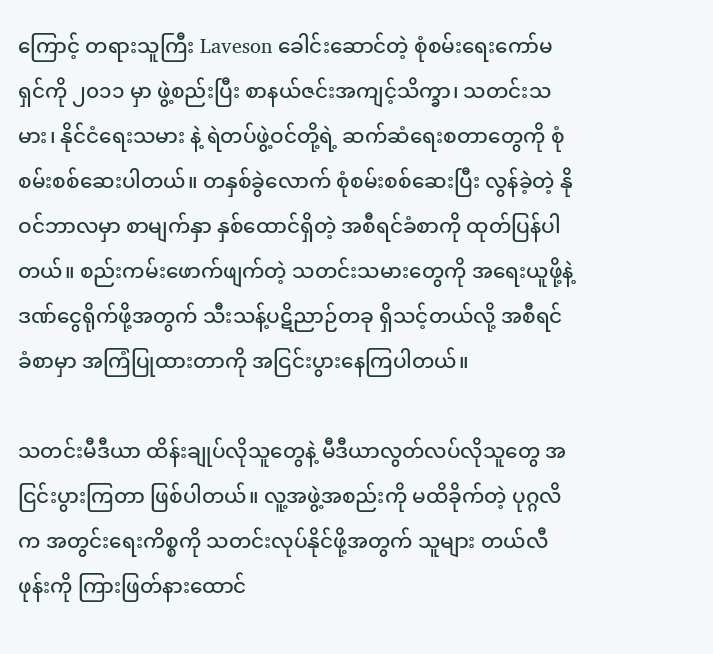ကြောင့် တရားသူကြီး Laveson ခေါင်းဆောင်တဲ့ စုံစမ်းရေးကော်မရှင်ကို ၂၀၁၁ မှာ ဖွဲ့စည်းပြီး စာနယ်ဇင်းအကျင့်သိက္ခာ၊ သတင်းသမား၊ နိုင်ငံရေးသမား နဲ့ ရဲတပ်ဖွဲ့ဝင်တို့ရဲ့ ဆက်ဆံရေးစတာတွေကို စုံစမ်းစစ်ဆေးပါတယ်။ တနှစ်ခွဲလောက် စုံစမ်းစစ်ဆေးပြီး လွန်ခဲ့တဲ့ နိုဝင်ဘာလမှာ စာမျက်နှာ နှစ်ထောင်ရှိတဲ့ အစီရင်ခံစာကို ထုတ်ပြန်ပါတယ်။ စည်းကမ်းဖောက်ဖျက်တဲ့ သတင်းသမားတွေကို အရေးယူဖို့နဲ့ ဒဏ်ငွေရိုက်ဖို့အတွက် သီးသန့်ပဋိညာဉ်တခု ရှိသင့်တယ်လို့ အစီရင်ခံစာမှာ အကြံပြုထားတာကို အငြင်းပွားနေကြပါတယ်။

သတင်းမီဒီယာ ထိန်းချုပ်လိုသူတွေနဲ့ မီဒီယာလွတ်လပ်လိုသူတွေ အငြင်းပွားကြတာ ဖြစ်ပါတယ်။ လူ့အဖွဲ့အစည်းကို မထိခိုက်တဲ့ ပုဂ္ဂလိက အတွင်းရေးကိစ္စကို သတင်းလုပ်နိုင်ဖို့အတွက် သူများ တယ်လီဖုန်းကို ကြားဖြတ်နားထောင်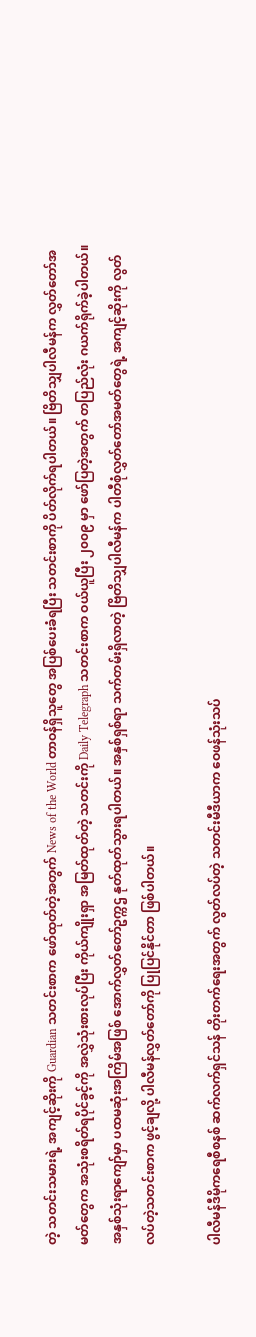တဲ့ သတင်းသမားရဲ့ အကျင့်ဆိုးကို Guardian သတင်းစာက ဖော်ထုတ်တဲ့အတွက် News of the World တာဝန်ရှိသူတွေ အပြစ်ပေးခံရပြီး သတင်းစာကို ပိတ်လိုက်ရပါတယ်။ ဗြိတိသျှပါလီမန်က လွှတ်တော်အမတ်တွေက အသုံးစရိတ်ရပိုင်ခွင့်ကို အလွှဲသုံးစားလုပ်ပြီး ကိုယ်ကျိုးရှာ အမြတ်ထုတ်တဲ့ သတင်းကို Daily Telegraph သတင်းစာက ဝယ်ယူပြီး ၂၀၀၉ မှာ ဖော်ပြတဲ့အတွက် တပြည်လုံး ဂယက်ရိုက်ခဲ့ပါတယ်။ အနှစ်သုံးရာကျော်မှာ ပထမဆုံးအကြိမ်အဖြစ် အောက်လွှတ်တော်ဥက္ကဌ နုတ်ထုတ်သွားရပါတယ်။ အနှစ်ရှစ်ရာ သက်တမ်းရှိလာတဲ့ ဗြိတိသျှပါလီမန်က ပါတီစုံလွှတ်တော်အမတ်တွေရဲ့ အကျင့်ဆိုးကို လွတ်လပ်တဲ့သတင်းစာက ဖွင့်ချလို့ ပါလီမန်လွှတ်တော်ကို ပြုပြင်နိုင်တာ ဖြစ်ပါတယ်။

ပါလီမန်ဒီမိုကရေစီစနစ် ဆက်လက်ရှင်သန် တိုးတက်ရေးအတွက် လွတ်လပ်တဲ့ သတင်းမီဒီယာက ဝေဖန်သုံးသပ်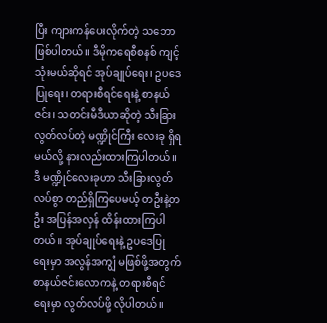ပြီး ကျားကန်ပေးလိုက်တဲ့ သဘောဖြစ်ပါတယ်။ ဒီမိုကရေစီစနစ် ကျင့်သုံးမယ်ဆိုရင် အုပ်ချုပ်ရေး၊ ဥပဒေပြုရေး၊ တရားစီရင်ရေးနဲ့ စာနယ်ဇင်း၊ သတင်းမီဒီယာဆိုတဲ့ သီးခြားလွတ်လပ်တဲ့ မဏ္ဍိုင်ကြီး လေးခု ရှိရမယ်လို့ နားလည်းထားကြပါတယ်။ ဒီ မဏ္ဍိုင်လေးခုဟာ သီးခြားလွတ်လပ်စွာ တည်ရှိကြပေမယ့် တဦးနဲ့တဦး အပြန်အလှန် ထိန်းထားကြပါတယ်။ အုပ်ချုပ်ရေးနဲ့ ဥပဒေပြုရေးမှာ အလွန်အကျွံ မဖြစ်ဖို့အတွက် စာနယ်ဇင်းလောကနဲ့ တရားစီရင်ရေးမှာ လွတ်လပ်ဖို့ လိုပါတယ်။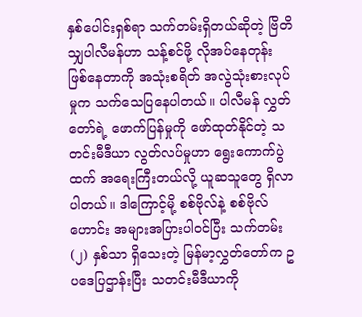နှစ်ပေါင်းရှစ်ရာ သက်တမ်းရှိတယ်ဆိုတဲ့ ဗြိတိသျှပါလီမန်ဟာ သန့်စင်ဖို့ လိုအပ်နေတုန်း ဖြစ်နေတာကို အသုံးစရိတ် အလွဲသုံးစားလုပ်မှုက သက်သေပြနေပါတယ်။ ပါလီမန် လွှတ်တော်ရဲ့ ဖောက်ပြန်မှုကို ဖော်ထုတ်နိုင်တဲ့ သတင်းမီဒီယာ လွတ်လပ်မှုဟာ ရွေးကောက်ပွဲထက် အရေးကြီးတယ်လို့ ယူဆသူတွေ ရှိလာပါတယ်။ ဒါကြောင့်မို့ စစ်ဗိုလ်နဲ့ စစ်ဗိုလ်ဟောင်း အများအပြားပါဝင်ပြီး သက်တမ်း (၂) နှစ်သာ ရှိသေးတဲ့ မြန်မာ့လွှတ်တော်က ဥပဒေပြဌာန်းပြီး သတင်းမီဒီယာကို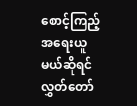စောင့်ကြည့်အရေးယူမယ်ဆိုရင် လွှတ်တော်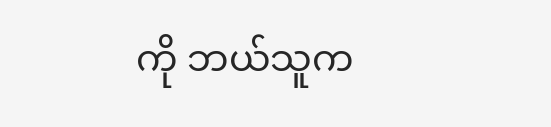ကို ဘယ်သူက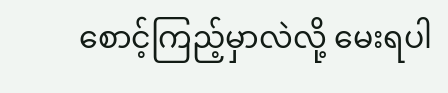စောင့်ကြည့်မှာလဲလို့ မေးရပါ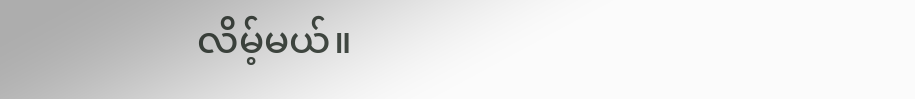လိမ့်မယ်။